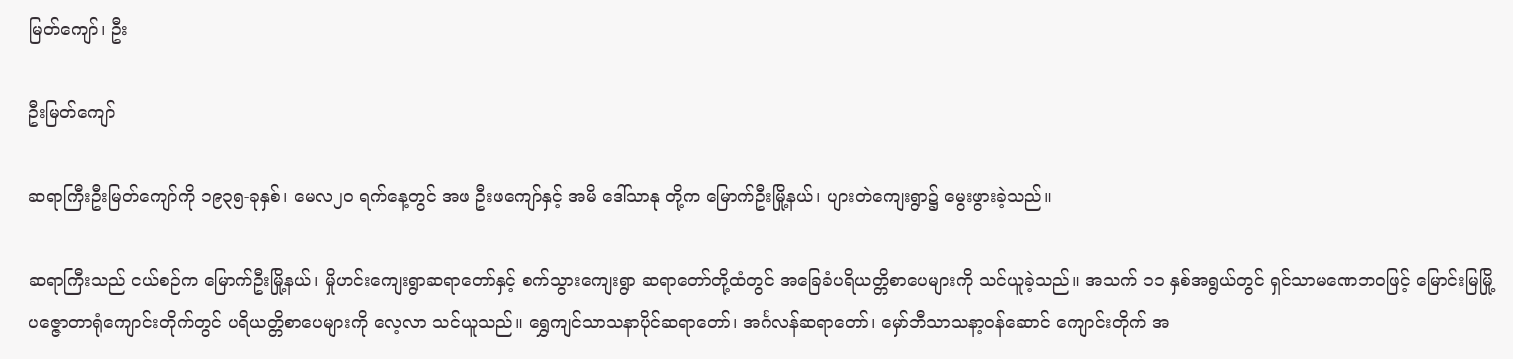မြတ်ကျော်၊ ဦး

ဦးမြတ်ကျော်

ဆရာကြီးဦးမြတ်ကျော်ကို ၁၉၃၅-ခုနှစ်၊ မေလ၂၀ ရက်နေ့တွင် အဖ ဦးဖကျော်နှင့် အမိ ဒေါ်သာနု တို့က မြောက်ဦးမြို့နယ်၊ ပျားတဲကျေးရွာ၌ မွေးဖွားခဲ့သည်။

ဆရာကြီးသည် ငယ်စဉ်က မြောက်ဦးမြို့နယ်၊ မှိုဟင်းကျေးရွာဆရာတော်နှင့် စက်သွားကျေးရွာ ဆရာတော်တို့ထံတွင် အခြေခံပရိယတ္တိစာပေများကို သင်ယူခဲ့သည်။ အသက် ၁၁ နှစ်အရွယ်တွင် ရှင်သာမဏေဘဝဖြင့် မြောင်းမြမြို့ ပဇ္ဇောတာရုံကျောင်းတိုက်တွင် ပရိယတ္တိစာပေများကို လေ့လာ သင်ယူသည်။ ရွှေကျင်သာသနာပိုင်ဆရာတော်၊ အင်္ဂလန်ဆရာတော်၊ မှော်ဘီသာသနာ့ဝန်ဆောင် ကျောင်းတိုက် အ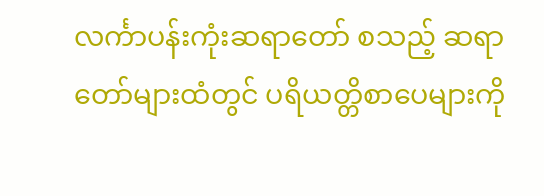လင်္ကာပန်းကုံးဆရာတော် စသည့် ဆရာတော်များထံတွင် ပရိယတ္တိစာပေများကို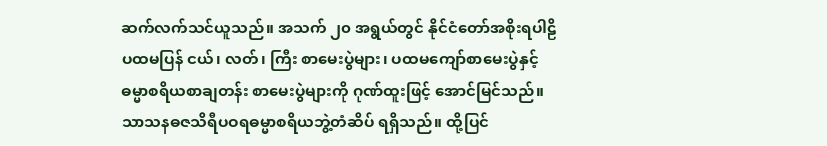ဆက်လက်သင်ယူသည်။ အသက် ၂၀ အရွယ်တွင် နိုင်ငံတော်အစိုးရပါဠိပထမပြန် ငယ်၊ လတ်၊ ကြီး စာမေးပွဲများ၊ ပထမကျော်စာမေးပွဲနှင့် ဓမ္မာစရိယစာချတန်း စာမေးပွဲများကို ဂုဏ်ထူးဖြင့် အောင်မြင်သည်။ သာသနဓဇသိရီပဝရဓမ္မာစရိယဘွဲ့တံဆိပ် ရရှိသည်။ ထို့ပြင်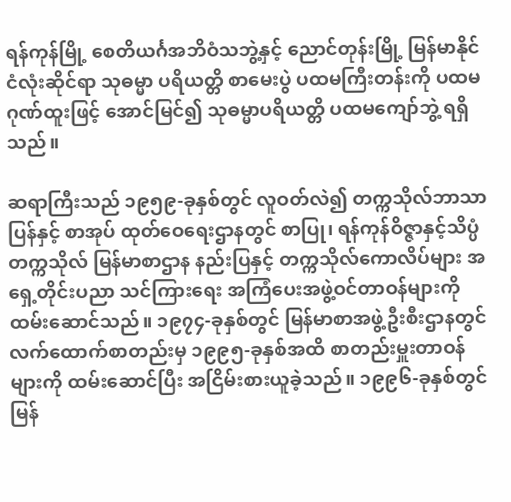ရန်ကုန်မြို့ စေတိယင်္ဂအဘိဝံသဘွဲ့နှင့် ညောင်တုန်းမြို့ မြန်မာနိုင်ငံလုံးဆိုင်ရာ သုဓမ္မာ ပရိယတ္တိ စာမေးပွဲ ပထမကြီးတန်းကို ပထမဂုဏ်ထူးဖြင့် အောင်မြင်၍ သုဓမ္မာပရိယတ္တိ ပထမကျော်ဘွဲ့ ရရှိသည်။

ဆရာကြီးသည် ၁၉၅၉-ခုနှစ်တွင် လူဝတ်လဲ၍ တက္ကသိုလ်ဘာသာပြန်နှင့် စာအုပ် ထုတ်ဝေရေးဌာနတွင် စာပြု၊ ရန်ကုန်ဝိဇ္ဇာနှင့်သိပ္ပံတက္ကသိုလ် မြန်မာစာဌာန နည်းပြနှင့် တက္ကသိုလ်ကောလိပ်များ အရှေ့တိုင်းပညာ သင်ကြားရေး အကြံပေးအဖွဲ့ဝင်တာဝန်များကို ထမ်းဆောင်သည်။ ၁၉၇၄-ခုနှစ်တွင် မြန်မာစာအဖွဲ့ဦးစီးဌာနတွင် လက်ထောက်စာတည်းမှ ၁၉၉၅-ခုနှစ်အထိ စာတည်းမှူးတာဝန်များကို ထမ်းဆောင်ပြီး အငြိမ်းစားယူခဲ့သည်။ ၁၉၉၆-ခုနှစ်တွင် မြန်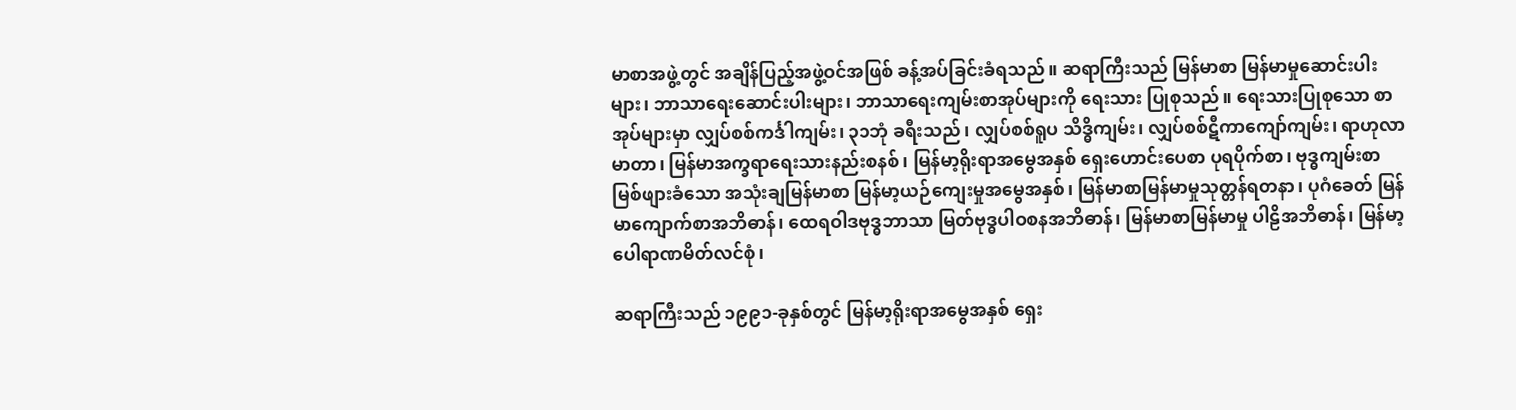မာစာအဖွဲ့တွင် အချိန်ပြည့်အဖွဲ့ဝင်အဖြစ် ခန့်အပ်ခြင်းခံရသည်။ ဆရာကြီးသည် မြန်မာစာ မြန်မာမှုဆောင်းပါးများ၊ ဘာသာရေးဆောင်းပါးများ၊ ဘာသာရေးကျမ်းစာအုပ်များကို ရေးသား ပြုစုသည်။ ရေးသားပြုစုသော စာအုပ်များမှာ လျှပ်စစ်ကင်္ဒါကျမ်း၊ ၃၁ဘုံ ခရီးသည်၊ လျှပ်စစ်ရူပ သိဒ္ဓိကျမ်း၊ လျှပ်စစ်ဋီကာကျော်ကျမ်း၊ ရာဟုလာမာတာ၊ မြန်မာအက္ခရာရေးသားနည်းစနစ်၊ မြန်မာ့ရိုးရာအမွေအနှစ် ရှေးဟောင်းပေစာ ပုရပိုက်စာ၊ ဗုဒ္ဓကျမ်းစာ မြစ်ဖျားခံသော အသုံးချမြန်မာစာ မြန်မာ့ယဉ်ကျေးမှုအမွေအနှစ်၊ မြန်မာစာမြန်မာမှုသုတ္တန်ရတနာ၊ ပုဂံခေတ် မြန်မာကျောက်စာအဘိဓာန်၊ ထေရဝါဒဗုဒ္ဓဘာသာ မြတ်ဗုဒ္ဓပါဝစနအဘိဓာန်၊ မြန်မာစာမြန်မာမှု ပါဠိအဘိဓာန်၊ မြန်မာ့ပေါရာဏမိတ်လင်စုံ၊

ဆရာကြီးသည် ၁၉၉၁-ခုနှစ်တွင် မြန်မာ့ရိုးရာအမွေအနှစ် ရှေး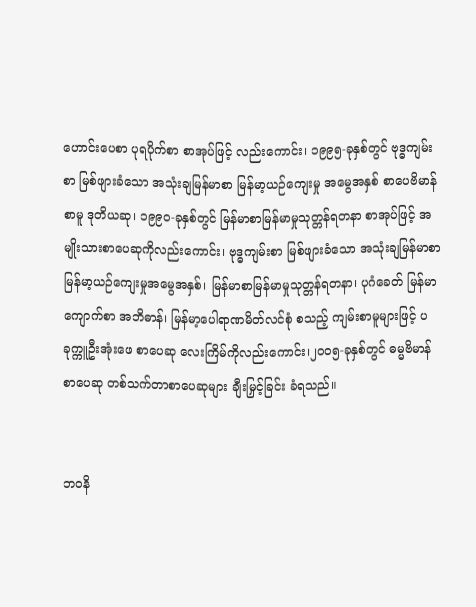ဟောင်းပေစာ ပုရပိုက်စာ စာအုပ်ဖြင့် လည်းကောင်း၊ ၁၉၉၅-ခုနှစ်တွင် ဗုဒ္ဓကျမ်းစာ မြစ်ဖျားခံသော အသုံးချမြန်မာစာ မြန်မာ့ယဉ်ကျေးမှု အမွေအနှစ် စာပေဗိမာန်စာမူ ဒုတိယဆု၊ ၁၉၉၀-ခုနှစ်တွင် မြန်မာစာမြန်မာမှုသုတ္တန်ရတနာ စာအုပ်ဖြင့် အမျိုးသားစာပေဆုကိုလည်းကောင်း၊ ဗုဒ္ဓကျမ်းစာ မြစ်ဖျားခံသော အသုံးချမြန်မာစာ မြန်မာ့ယဉ်ကျေးမှုအမွေအနှစ်၊ မြန်မာစာမြန်မာမှုသုတ္တန်ရတနာ၊ ပုဂံခေတ် မြန်မာကျောက်စာ အဘိဓာန်၊ မြန်မာ့ပေါရာဏမိတ်လင်စုံ စသည့် ကျမ်းစာမူများဖြင့် ပခုက္ကူဦးအုံးဖေ စာပေဆု လေးကြိမ်ကိုလည်းကောင်း၊၂၀၀၅-ခုနှစ်တွင် ဓမ္မဗိမာန်စာပေဆု တစ်သက်တာစာပေဆုများ ချီးမြှင့်ခြင်း ခံရသည်။


ဘဝနိ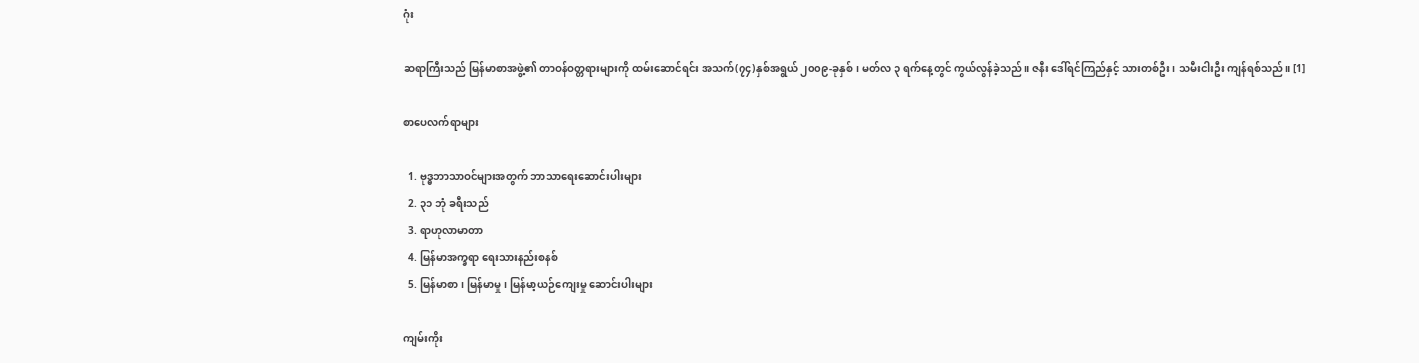ဂုံး

ဆရာကြီးသည် မြန်မာစာအဖွဲ့၏ တာဝန်ဝတ္တရားများကို ထမ်းဆောင်ရင်း အသက်(၇၄)နှစ်အရွယ် ၂၀၀၉-ခုနှစ်၊ မတ်လ ၃ ရက်နေ့တွင် ကွယ်လွန်ခဲ့သည်။ ဇနီး ဒေါ်ရင်ကြည်နှင့် သားတစ်ဦး၊ သမီးငါးဦး ကျန်ရစ်သည်။ [1]

စာပေလက်ရာများ

  1. ဗုဒ္ဓဘာသာဝင်များအတွက် ဘာသာရေးဆောင်းပါးများ
  2. ၃၁ ဘုံ ခရီးသည်
  3. ရာဟုလာမာတာ
  4. မြန်မာအက္ခရာ ရေးသားနည်းစနစ်
  5. မြန်မာစာ၊ မြန်မာမှု၊ မြန်မာ့ယဉ်ကျေးမှု ဆောင်းပါးများ

ကျမ်းကိုး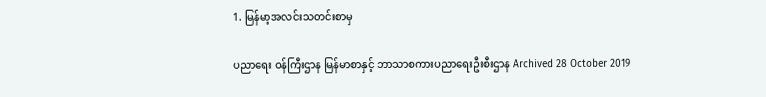1. မြန်မာ့အလင်းသတင်းစာမှ

ပညာရေး ဝန်ကြီးဌာန မြန်မာစာနှင့် ဘာသာစကားပညာရေးဦးစီးဌာန Archived 28 October 2019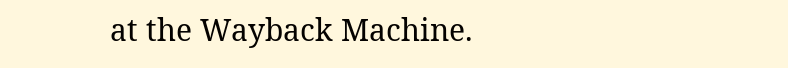at the Wayback Machine.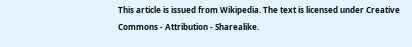This article is issued from Wikipedia. The text is licensed under Creative Commons - Attribution - Sharealike.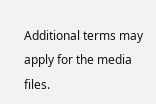Additional terms may apply for the media files.